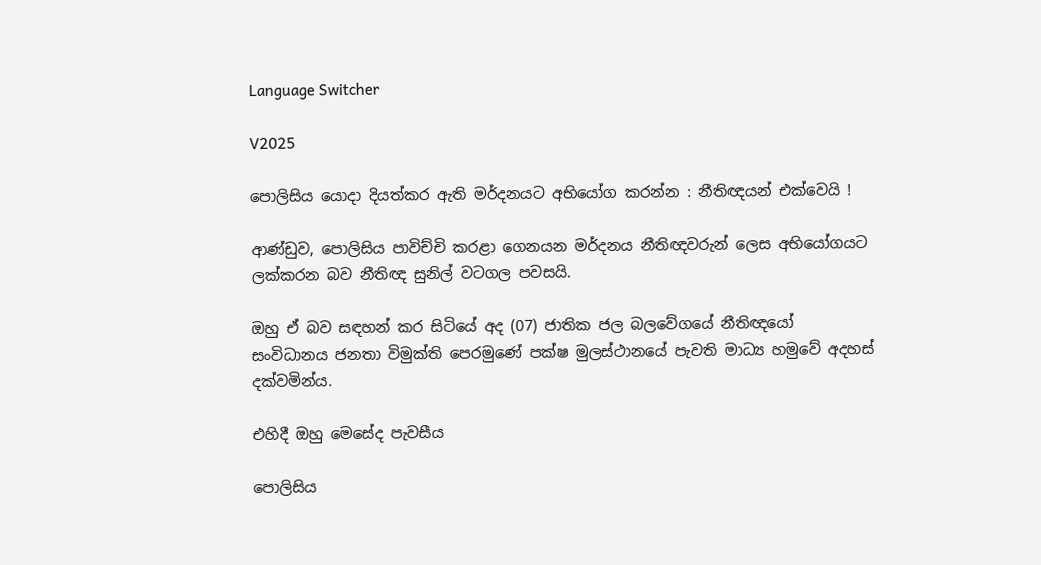Language Switcher

V2025

පොලිසිය යොදා දියත්කර ඇති මර්දනයට අභියෝග කරන්න : නීතිඥයන් එක්වෙයි !

ආණ්ඩුව, පොලිසිය පාවිච්චි කරළා ගෙනයන මර්දනය නීතිඥවරුන් ලෙස අභියෝගයට ලක්කරන බව නීතිඥ සුනිල් වටගල පවසයි.

ඔහු ඒ බව සඳහන් කර සිටියේ අද (07) ජාතික ජල බලවේගයේ නීතිඥයෝ සංවිධානය ජනතා විමුක්ති පෙරමුණේ පක්ෂ මුලස්ථානයේ පැවති මාධ්‍ය හමුවේ අදහස් දක්වමින්ය.

එහිදී ඔහු මෙසේද පැවසීය

පොලිසිය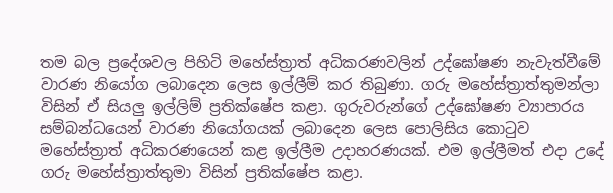තම බල ප්‍රදේශවල පිහිටි මහේස්ත්‍රාත් අධිකරණවලින් උද්ඝෝෂණ නැවැත්වීමේ වාරණ නියෝග ලබාදෙන ලෙස ඉල්ලීම් කර තිබුණා. ගරු මහේස්ත්‍රාත්තුමන්ලා විසින් ඒ සියලු ඉල්ලිම් ප්‍රතික්ෂේප කළා. ගුරුවරුන්ගේ උද්ඝෝෂණ ව්‍යාපාරය සම්බන්ධයෙන් වාරණ නියෝගයක් ලබාදෙන ලෙස පොලිසිය කොටුව මහේස්ත්‍රාත් අධිකරණයෙන් කළ ඉල්ලීම උදාහරණයක්. එම ඉල්ලීමත් එදා උදේ ගරු මහේස්ත්‍රාත්තුමා විසින් ප්‍රතික්ෂේප කළා.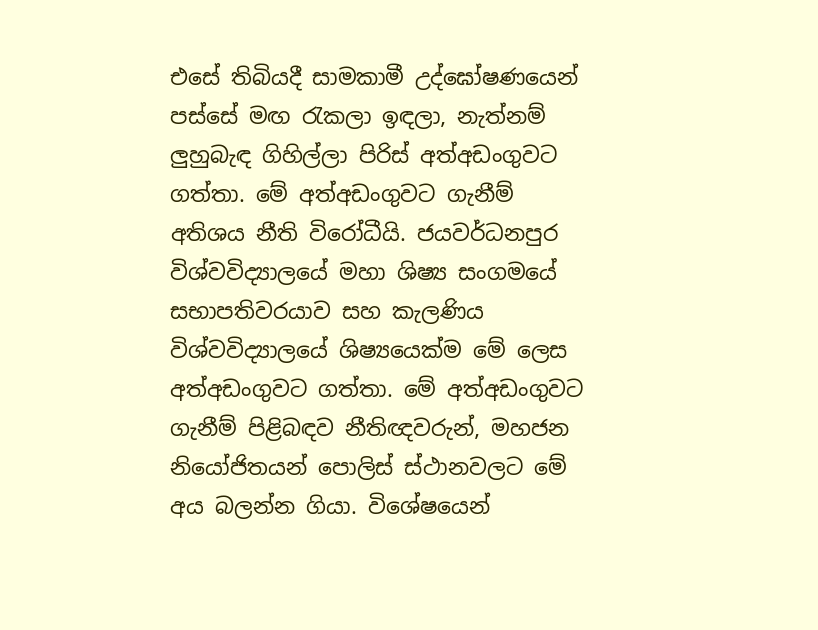එසේ තිබියදී සාමකාමී උද්ඝෝෂණයෙන් පස්සේ මඟ රැකලා ඉඳලා, නැත්නම් ලුහුබැඳ ගිහිල්ලා පිරිස් අත්අඩංගුවට ගත්තා. මේ අත්අඩංගුවට ගැනීම් අතිශය නීති විරෝධීයි. ජයවර්ධනපුර විශ්වවිද්‍යාලයේ මහා ශිෂ්‍ය සංගමයේ සභාපතිවරයාව සහ කැලණිය විශ්වවිද්‍යාලයේ ශිෂ්‍යයෙක්ම මේ ලෙස අත්අඩංගුවට ගත්තා. මේ අත්අඩංගුවට ගැනීම් පිළිබඳව නීතිඥවරුන්, මහජන නියෝජිතයන් පොලිස් ස්ථානවලට මේ අය බලන්න ගියා. විශේෂයෙන්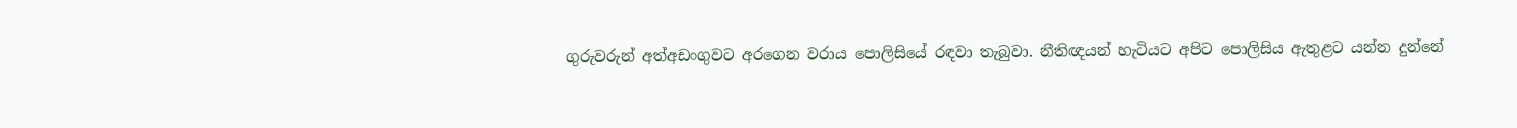ගුරුවරුන් අත්අඩංගුවට අරගෙන වරාය පොලිසියේ රඳවා තැබුවා. නීතිඥයන් හැටියට අපිට පොලිසිය ඇතුළට යන්න දුන්නේ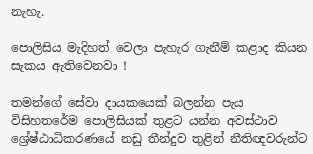නැහැ.

පොලිසිය මැදිහත් වෙලා පැහැර ගැනීම් කළාද කියන සැකය ඇතිවෙනවා !

තමන්ගේ සේවා දායකයෙක් බලන්න පැය විසිහතරේම පොලිසියක් තුළට යන්න අවස්ථාව ශ්‍රේෂ්ඨාධිකරණයේ නඩු තීන්දුව තුළින් නීතිඥවරුන්ට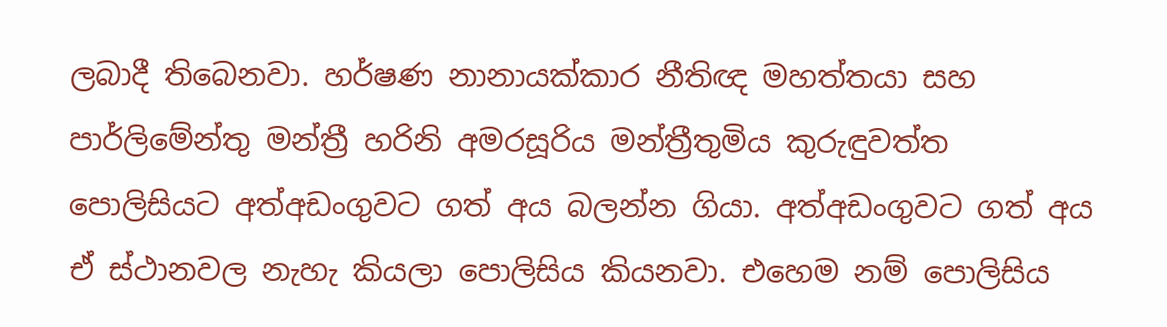ලබාදී තිබෙනවා. හර්ෂණ නානායක්කාර නීතිඥ මහත්තයා සහ පාර්ලිමේන්තු මන්ත්‍රී හරිනි අමරසූරිය මන්ත්‍රීතුමිය කුරුඳුවත්ත පොලිසියට අත්අඩංගුවට ගත් අය බලන්න ගියා. අත්අඩංගුවට ගත් අය ඒ ස්ථානවල නැහැ කියලා පොලිසිය කියනවා. එහෙම නම් පොලිසිය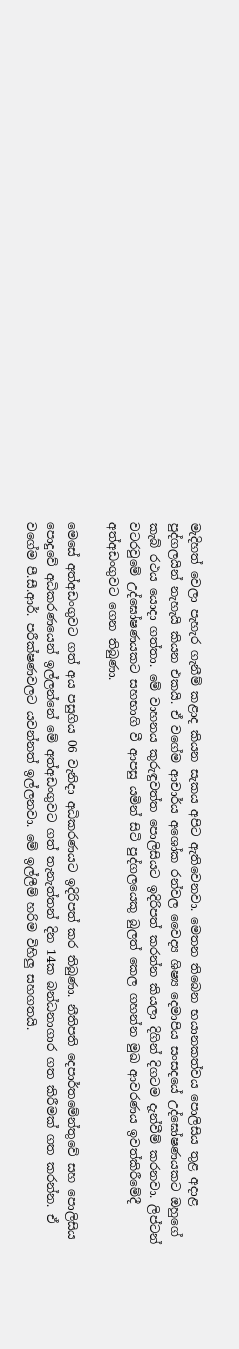මැදිහත් වෙලා පැහැර ගැනීම් කළාද කියන සැකය අපිට ඇතිවෙනවා. මෙතන තිබෙන භයානකත්වය පොලිසිය තුළ අදාළ පුද්ගලයින් නැහැයි කියන එකයි. ඒ වගේම ආචාර්ය අශෝක රන්වල වෛද්‍ය ශිෂ්‍ය දෙමාපිය සංසදයේ උද්ඝෝෂණයකට ඔහුගේ කැබ් රථය යොදා ගත්තා. මේ වාහනය කුරුඳුවත්ත පොලිසියට ඉදිරිපත් කරන්න කියලා දිගින් දිගටම දැන්වීම් කරනවා. ලිප්ටන් වටරවුමේ උද්ඝෝෂණයකට සහභාගි වී ආපසු යමින් සිටි පුද්ගලයෙකු බුලත් කෙල ගහන්න මුඛ ආවරණය ඉවත්කිරීමේදී අත්අඩංගුවට ගෙන තිබුණා.

මෙසේ අත්අඩංගුවට ගත් අය පසුගිය 06 වැනිදා අධිකරණයට ඉදිරිපත් කර තිබුණා. නීතිපති දෙපාර්තමේන්තුවේ සහ පොලිසිය පොදුවේ අධිකරණයෙන් ඉල්ලන්නේ මේ අත්අඩංගුවට ගත් තැනැත්තන් දින 14ක බන්ධනාගාර ගත කිරීමක් ගත කරන්න. ඒ වගේම පී.සී.ආර්. පරීක්ෂණවලට යවන්නත් ඉල්ලනවා. මේ ඉල්ලීම් හරිම විහිලු සහගතයි.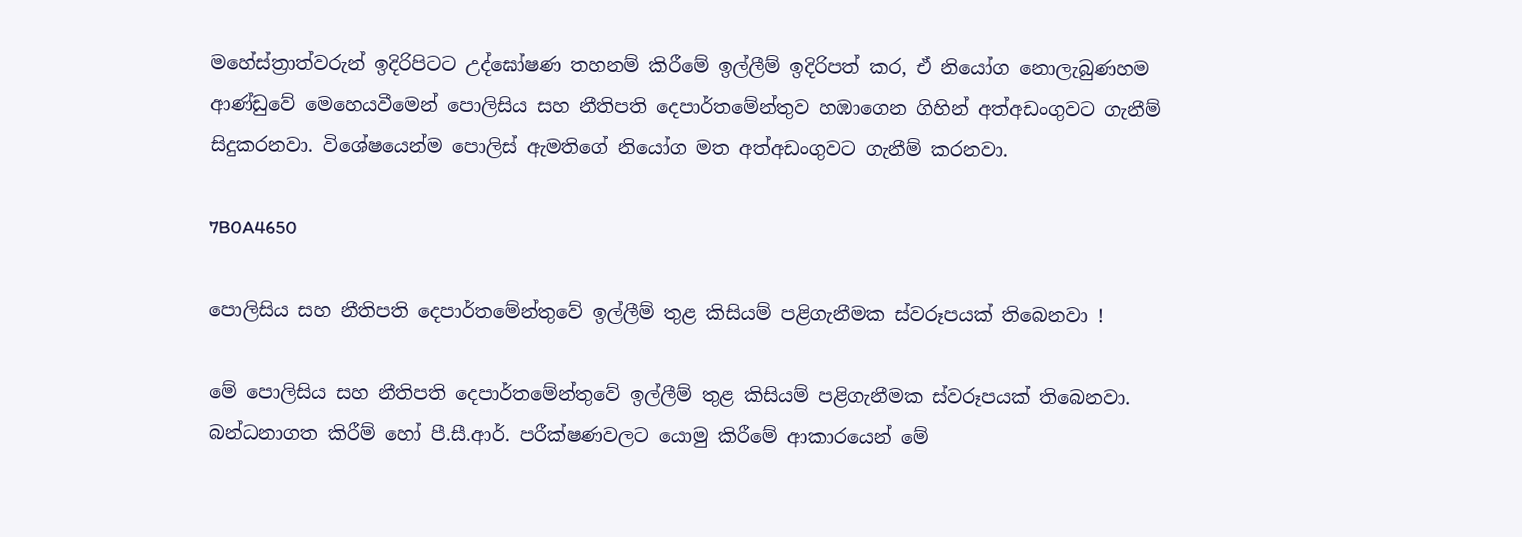මහේස්ත්‍රාත්වරුන් ඉදිරිපිටට උද්ඝෝෂණ තහනම් කිරීමේ ඉල්ලීම් ඉදිරිපත් කර, ඒ නියෝග නොලැබුණහම ආණ්ඩුවේ මෙහෙයවීමෙන් පොලිසිය සහ නීතිපති දෙපාර්තමේන්තුව හඹාගෙන ගිහින් අත්අඩංගුවට ගැනීම් සිදුකරනවා. විශේෂයෙන්ම පොලිස් ඇමතිගේ නියෝග මත අත්අඩංගුවට ගැනීම් කරනවා.

7B0A4650

පොලිසිය සහ නීතිපති දෙපාර්තමේන්තුවේ ඉල්ලීම් තුළ කිසියම් පළිගැනීමක ස්වරූපයක් තිබෙනවා !

මේ පොලිසිය සහ නීතිපති දෙපාර්තමේන්තුවේ ඉල්ලීම් තුළ කිසියම් පළිගැනීමක ස්වරූපයක් තිබෙනවා. බන්ධනාගත කිරීම් හෝ පී.සී.ආර්. පරීක්ෂණවලට යොමු කිරීමේ ආකාරයෙන් මේ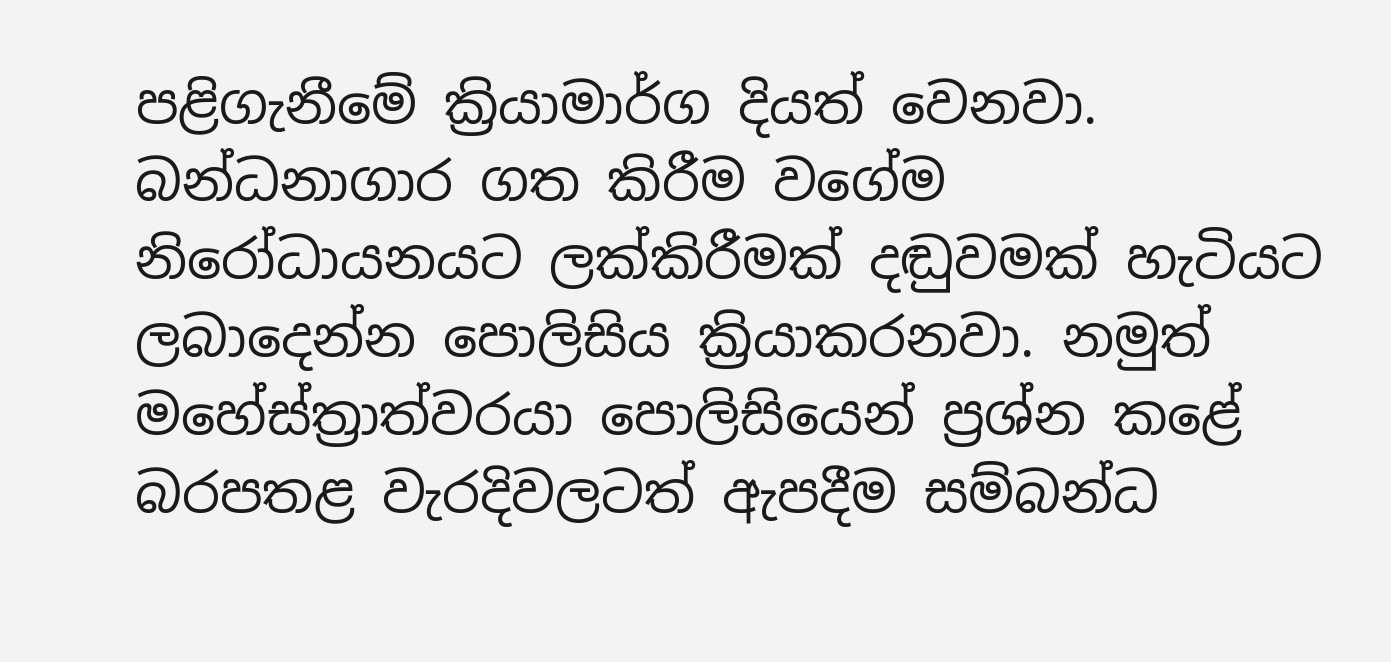පළිගැනීමේ ක්‍රියාමාර්ග දියත් වෙනවා. බන්ධනාගාර ගත කිරීම වගේම නිරෝධායනයට ලක්කිරීමක් දඬුවමක් හැටියට ලබාදෙන්න පොලිසිය ක්‍රියාකරනවා. නමුත් මහේස්ත්‍රාත්වරයා පොලිසියෙන් ප්‍රශ්න කළේ බරපතළ වැරදිවලටත් ඇපදීම සම්බන්ධ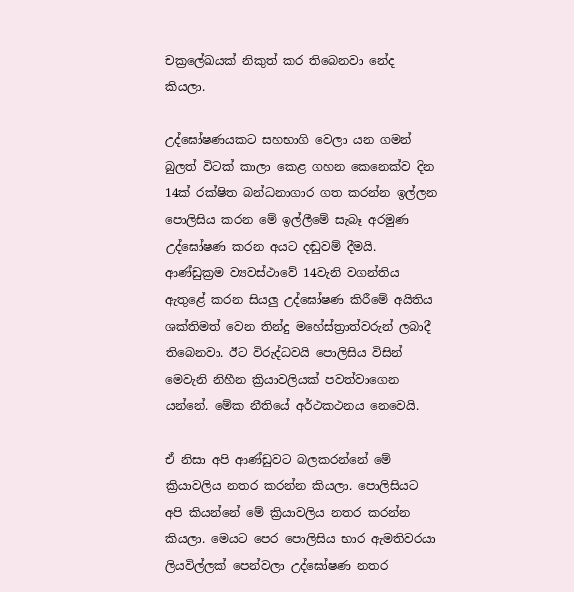චක්‍රලේඛයක් නිකුත් කර තිබෙනවා නේද කියලා.

උද්ඝෝෂණයකට සහභාගි වෙලා යන ගමන් බුලත් විටක් කාලා කෙළ ගහන කෙනෙක්ව දින 14ක් රක්ෂිත බන්ධනාගාර ගත කරන්න ඉල්ලන පොලිසිය කරන මේ ඉල්ලීමේ සැබෑ අරමුණ උද්ඝෝෂණ කරන අයට දඬුවම් දීමයි. ආණ්ඩුක්‍රම ව්‍යවස්ථාවේ 14වැනි වගන්තිය ඇතුළේ කරන සියලු උද්ඝෝෂණ කිරීමේ අයිතිය ශක්තිමත් වෙන තින්දු මහේස්ත්‍රාත්වරුන් ලබාදී තිබෙනවා. ඊට විරුද්ධවයි පොලිසිය විසින් මෙවැනි නිහීන ක්‍රියාවලියක් පවත්වාගෙන යන්නේ. මේක නීතියේ අර්ථකථනය නෙවෙයි.

ඒ නිසා අපි ආණ්ඩුවට බලකරන්නේ මේ ක්‍රියාවලිය නතර කරන්න කියලා. පොලිසියට අපි කියන්නේ මේ ක්‍රියාවලිය නතර කරන්න කියලා. මෙයට පෙර පොලිසිය භාර ඇමතිවරයා ලියවිල්ලක් පෙන්වලා උද්ඝෝෂණ නතර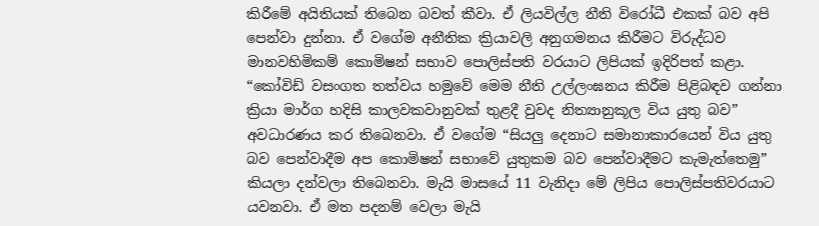කිරීමේ අයිතියක් තිබෙන බවත් කීවා. ඒ ලියවිල්ල නීති විරෝධී එකක් බව අපි පෙන්වා දුන්නා. ඒ වගේම අනීතික ක්‍රියාවලි අනුගමනය කිරීමට විරුද්ධව මානවහිමිකම් කොමිෂන් සභාව පොලිස්පති වරයාට ලිපියක් ඉදිරිපත් කළා. “කෝවිඩ් වසංගත තත්වය හමුවේ මෙම නීති උල්ලංඝනය කිරීම පිළිබඳව ගන්නා ක්‍රියා මාර්ග හදිසි කාලවකවානුවක් තුළදී වුවද නිත්‍යානුකූල විය යුතු බව” අවධාරණය කර තිබෙනවා. ඒ වගේම “සියලු දෙනාට සමානාකාරයෙන් විය යුතු බව පෙන්වාදීම අප කොමිෂන් සභාවේ යුතුකම බව පෙන්වාදීමට කැමැත්තෙමු” කියලා දන්වලා තිබෙනවා. මැයි මාසයේ 11 වැනිදා මේ ලිපිය පොලිස්පතිවරයාට යවනවා. ඒ මත පදනම් වෙලා මැයි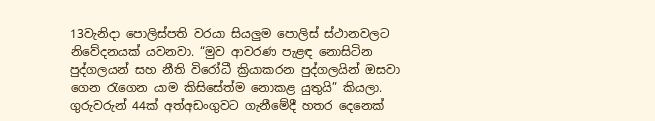13වැනිදා පොලිස්පති වරයා සියලුම පොලිස් ස්ථානවලට නිවේදනයක් යවනවා. “මුව ආවරණ පැළඳ නොසිටින පුද්ගලයන් සහ නීති විරෝධී ක්‍රියාකරන පුද්ගලයින් ඔසවා ගෙන රැගෙන යාම කිසිසේත්ම නොකළ යුතුයි” කියලා. ගුරුවරුන් 44ක් අත්අඩංගුවට ගැනීමේදී හතර දෙනෙක්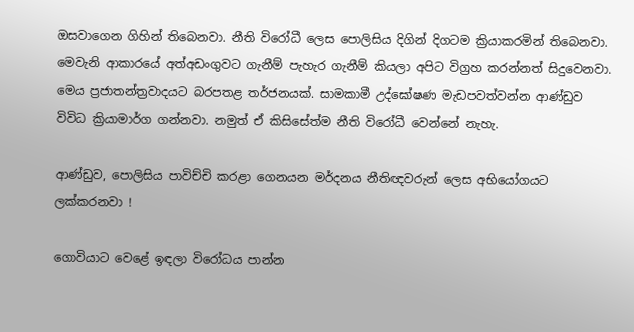ඔසවාගෙන ගිහින් තිබෙනවා. නීති විරෝධී ලෙස පොලිසිය දිගින් දිගටම ක්‍රියාකරමින් තිබෙනවා. මෙවැනි ආකාරයේ අත්අඩංගුවට ගැනීම් පැහැර ගැනීම් කියලා අපිට විග්‍රහ කරන්නත් සිදුවෙනවා. මෙය ප්‍රජාතන්ත්‍රවාදයට බරපතළ තර්ජනයක්. සාමකාමී උද්ඝෝෂණ මැඩපවත්වන්න ආණ්ඩුව විවිධ ක්‍රියාමාර්ග ගන්නවා. නමුත් ඒ කිසිසේත්ම නීති විරෝධී වෙන්නේ නැහැ.

ආණ්ඩුව, පොලිසිය පාවිච්චි කරළා ගෙනයන මර්දනය නීතිඥවරුන් ලෙස අභියෝගයට ලක්කරනවා !

ගොවියාට වෙළේ ඉඳලා විරෝධය පාන්න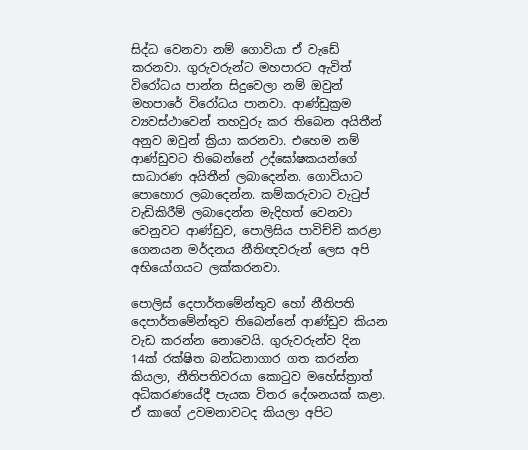සිද්ධ වෙනවා නම් ගොවියා ඒ වැඩේ කරනවා. ගුරුවරුන්ට මහපාරට ඇවිත් විරෝධය පාන්න සිදුවෙලා නම් ඔවුන් මහපාරේ විරෝධය පානවා. ආණ්ඩුක්‍රම ව්‍යවස්ථාවෙන් තහවුරු කර තිබෙන අයිතීන් අනුව ඔවුන් ක්‍රියා කරනවා. එහෙම නම් ආණ්ඩුවට තිබෙන්නේ උද්ඝෝෂකයන්ගේ සාධාරණ අයිතීන් ලබාදෙන්න. ගොවියාට පොහොර ලබාදෙන්න. කම්කරුවාට වැටුප් වැඩිකිරීම් ලබාදෙන්න මැදිහත් වෙනවා වෙනුවට ආණ්ඩුව, පොලිසිය පාවිච්චි කරළා ගෙනයන මර්දනය නීතිඥවරුන් ලෙස අපි අභියෝගයට ලක්කරනවා.

පොලිස් දෙපාර්තමේන්තුව හෝ නීතිපති දෙපාර්තමේන්තුව තිබෙන්නේ ආණ්ඩුව කියන වැඩ කරන්න නොවෙයි. ගුරුවරුන්ව දින 14ක් රක්ෂිත බන්ධනාගාර ගත කරන්න කියලා, නීතිපතිවරයා කොටුව මහේස්ත්‍රාත් අධිකරණයේදී පැයක විතර දේශනයක් කළා. ඒ කාගේ උවමනාවටද කියලා අපිට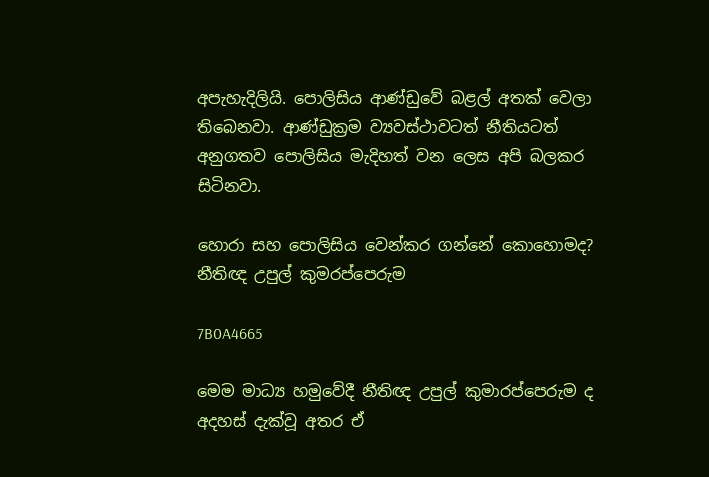අපැහැදිලියි. පොලිසිය ආණ්ඩුවේ බළල් අතක් වෙලා තිබෙනවා. ආණ්ඩුක්‍රම ව්‍යවස්ථාවටත් නීතියටත් අනුගතව පොලිසිය මැදිහත් වන ලෙස අපි බලකර සිටිනවා.

හොරා සහ පොලිසිය වෙන්කර ගන්නේ කොහොමද? නීතිඥ උපුල් කුමරප්පෙරුම

7B0A4665

මෙම මාධ්‍ය හමුවේදී නීතිඥ උපුල් කුමාරප්පෙරුම ද අදහස් දැක්වූ අතර ඒ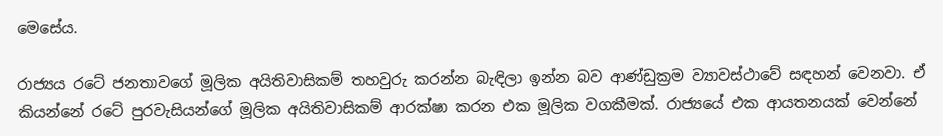මෙසේය.

රාජ්‍යය රටේ ජනතාවගේ මූලික අයිතිවාසිකම් තහවුරු කරන්න බැඳිලා ඉන්න බව ආණ්ඩුක්‍රම ව්‍යාවස්ථාවේ සඳහන් වෙනවා. ඒ කියන්නේ රටේ පුරවැසියන්ගේ මූලික අයිතිවාසිකම් ආරක්ෂා කරන එක මූලික වගකීමක්. රාජ්‍යයේ එක ආයතනයක් වෙන්නේ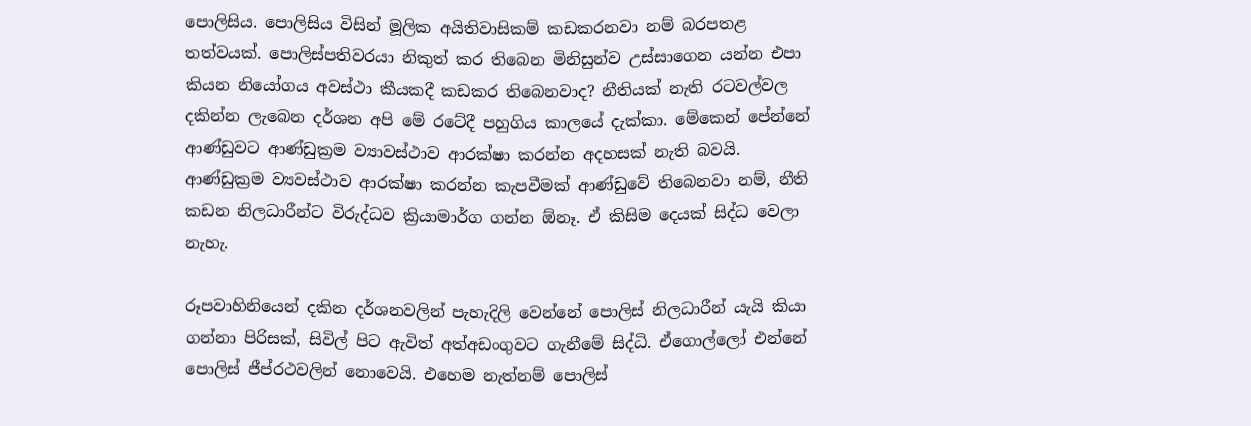පොලිසිය. පොලිසිය විසින් මූලික අයිතිවාසිකම් කඩකරනවා නම් බරපතළ තත්වයක්. පොලිස්පතිවරයා නිකුත් කර තිබෙන මිනිසුන්ව උස්සාගෙන යන්න එපා කියන නියෝගය අවස්ථා කීයකදී කඩකර තිබෙනවාද? නීතියක් නැති රටවල්වල දකින්න ලැබෙන දර්ශන අපි මේ රටේදී පහුගිය කාලයේ දැක්කා. මේකෙන් පේන්නේ ආණ්ඩුවට ආණ්ඩුක්‍රම ව්‍යාවස්ථාව ආරක්ෂා කරන්න අදහසක් නැති බවයි. ආණ්ඩුක්‍රම ව්‍යවස්ථාව ආරක්ෂා කරන්න කැපවීමක් ආණ්ඩුවේ තිබෙනවා නම්, නීති කඩන නිලධාරීන්ට විරුද්ධව ක්‍රියාමාර්ග ගන්න ඕනෑ. ඒ කිසිම දෙයක් සිද්ධ වෙලා නැහැ.

රූපවාහිනියෙන් දකින දර්ශනවලින් පැහැදිලි වෙන්නේ පොලිස් නිලධාරීන් යැයි කියා ගන්නා පිරිසක්, සිවිල් පිට ඇවිත් අත්අඩංගුවට ගැනීමේ සිද්ධි. ඒගොල්ලෝ එන්නේ පොලිස් ජීප්රථවලින් නොවෙයි. එහෙම නැත්නම් පොලිස්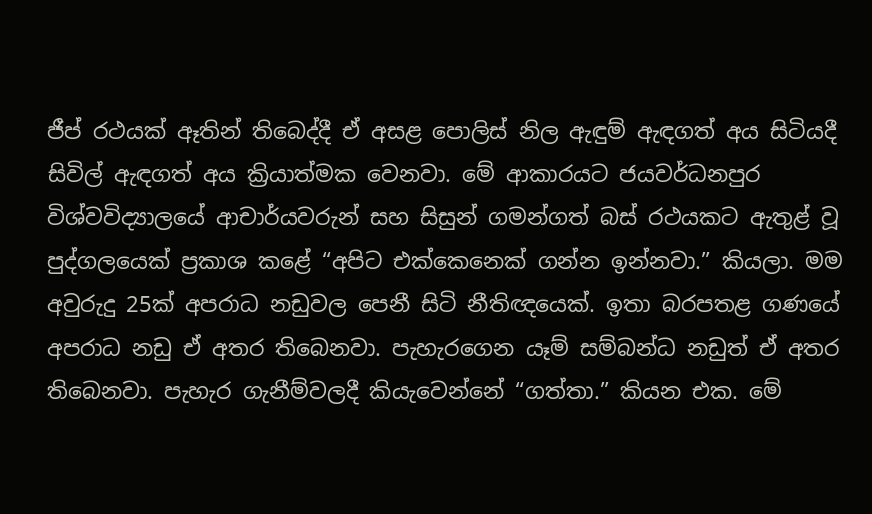ජීප් රථයක් ඈතින් තිබෙද්දී ඒ අසළ පොලිස් නිල ඇඳුම් ඇඳගත් අය සිටියදී සිවිල් ඇඳගත් අය ක්‍රියාත්මක වෙනවා. මේ ආකාරයට ජයවර්ධනපුර විශ්වවිද්‍යාලයේ ආචාර්යවරුන් සහ සිසුන් ගමන්ගත් බස් රථයකට ඇතුළ් වූ පුද්ගලයෙක් ප්‍රකාශ කළේ “අපිට එක්කෙනෙක් ගන්න ඉන්නවා.” කියලා. මම අවුරුදු 25ක් අපරාධ නඩුවල පෙනී සිටි නීතිඥයෙක්. ඉතා බරපතළ ගණයේ අපරාධ නඩු ඒ අතර තිබෙනවා. පැහැරගෙන යෑම් සම්බන්ධ නඩුත් ඒ අතර තිබෙනවා. පැහැර ගැනීම්වලදී කියැවෙන්නේ “ගත්තා.” කියන එක. මේ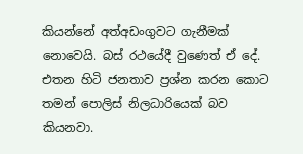කියන්නේ අත්අඩංගුවට ගැනීමක් නොවෙයි. බස් රථයේදී වුණෙත් ඒ දේ. එතන හිටි ජනතාව ප්‍රශ්න කරන කොට තමන් පොලිස් නිලධාරියෙක් බව කියනවා.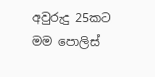අවුරුදු 25කට මම පොලිස්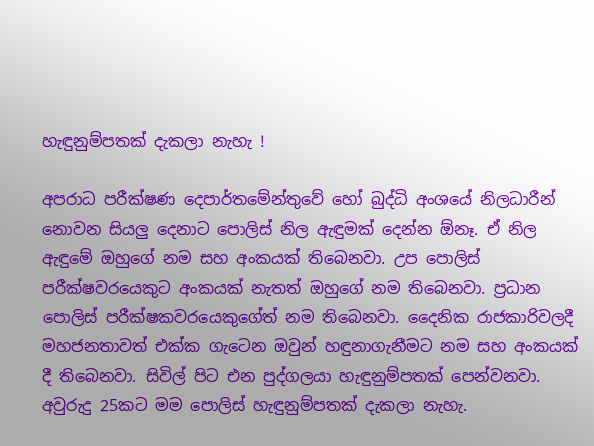හැඳුනුම්පතක් දැකලා නැහැ !

අපරාධ පරීක්ෂණ දෙපාර්තමේන්තුවේ හෝ බුද්ධි අංශයේ නිලධාරීන් නොවන සියලු දෙනාට පොලිස් නිල ඇඳුමක් දෙන්න ඕනෑ. ඒ නිල ඇඳුමේ ඔහුගේ නම සහ අංකයක් තිබෙනවා. උප පොලිස් පරීක්ෂවරයෙකුට අංකයක් නැතත් ඔහුගේ නම තිබෙනවා. ප්‍රධාන පොලිස් පරීක්ෂකවරයෙකුගේත් නම තිබෙනවා. දෛනික රාජකාරිවලදී මහජනතාවත් එක්ක ගැටෙන ඔවුන් හඳුනාගැනීමට නම සහ අංකයක් දී තිබෙනවා. සිවිල් පිට එන පුද්ගලයා හැඳුනුම්පතක් පෙන්වනවා. අවුරුදු 25කට මම පොලිස් හැඳුනුම්පතක් දැකලා නැහැ.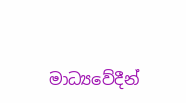මාධ්‍යවේදීන්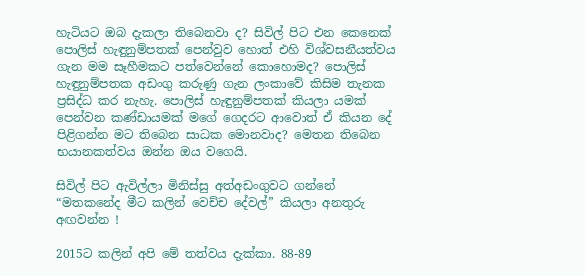හැටියට ඔබ දැකලා තිබෙනවා ද? සිවිල් පිට එන කෙනෙක් පොලිස් හැඳුනුම්පතක් පෙන්වුව හොත් එහි විශ්වසනීයත්වය ගැන මම සෑහීමකට පත්වෙන්නේ කොහොමද? පොලිස් හැඳුනුම්පතක අඩංගු කරුණු ගැන ලංකාවේ කිසිම තැනක ප්‍රසිද්ධ කර නැහැ. පොලිස් හැඳුනුම්පතක් කියලා යමක් පෙන්වන කණ්ඩායමක් මගේ ගෙදරට ආවොත් ඒ කියන දේ පිළිගන්න මට තිබෙන සාධක මොනවාද? මෙතන තිබෙන භයානකත්වය ඔන්න ඔය වගෙයි.

සිවිල් පිට ඇවිල්ලා මිනිස්සු අත්අඩංගුවට ගන්නේ “මතකනේද මීට කලින් වෙච්ච දේවල්” කියලා අනතුරු අඟවන්න !

2015ට කලින් අපි මේ තත්වය දැක්කා. 88-89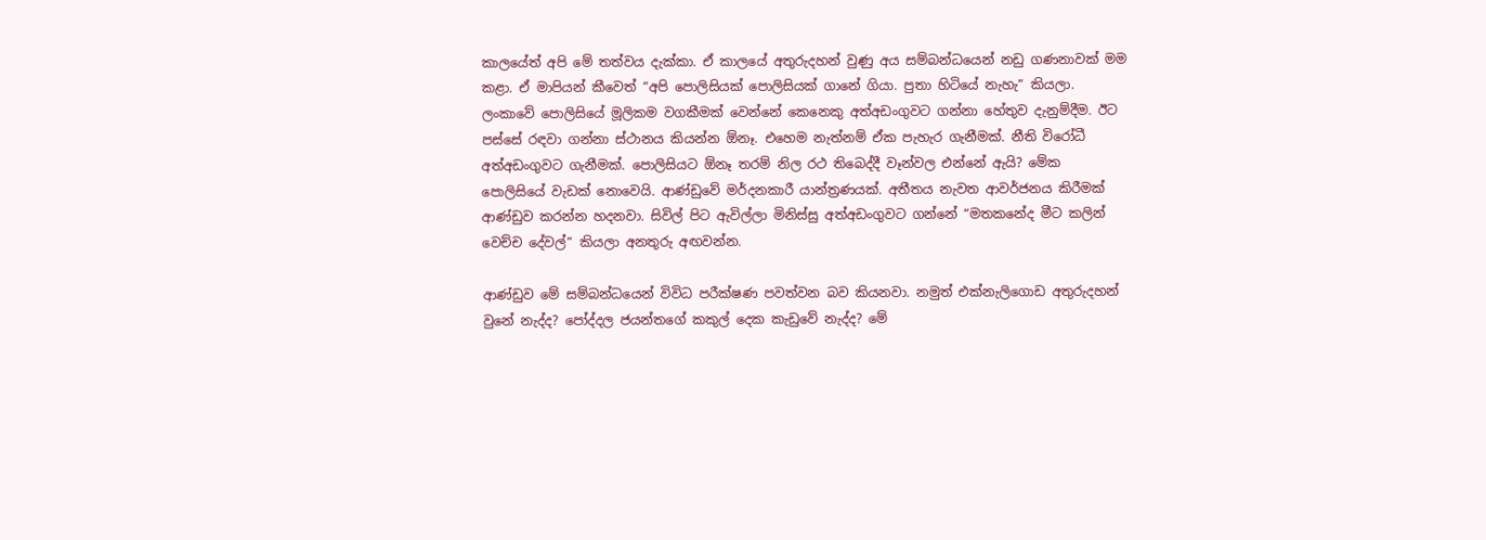කාලයේත් අපි මේ තත්වය දැක්කා. ඒ කාලයේ අතුරුදහන් වුණු අය සම්බන්ධයෙන් නඩු ගණනාවක් මම කළා. ඒ මාපියන් කීවෙත් “අපි පොලිසියක් පොලිසියක් ගානේ ගියා. පුතා හිටියේ නැහැ” කියලා. ලංකාවේ පොලිසියේ මූලිකම වගකීමක් වෙන්නේ කෙනෙකු අත්අඩංගුවට ගන්නා හේතුව දැනුම්දීම. ඊට පස්සේ රඳවා ගන්නා ස්ථානය කියන්න ඕනෑ. එහෙම නැත්නම් ඒක පැහැර ගැනීමක්. නීති විරෝධී අත්අඩංගුවට ගැනීමක්. පොලිසියට ඕනෑ තරම් නිල රථ තිබෙද්දී වෑන්වල එන්නේ ඇයි? මේක පොලිසියේ වැඩක් නොවෙයි. ආණ්ඩුවේ මර්දනකාරී යාන්ත්‍රණයක්. අතීතය නැවත ආවර්ජනය කිරීමක් ආණ්ඩුව කරන්න හදනවා. සිවිල් පිට ඇවිල්ලා මිනිස්සු අත්අඩංගුවට ගන්නේ “මතකනේද මීට කලින් වෙච්ච දේවල්” කියලා අනතුරු අඟවන්න.

ආණ්ඩුව මේ සම්බන්ධයෙන් විවිධ පරීක්ෂණ පවත්වන බව කියනවා. නමුත් එක්නැලිගොඩ අතුරුදහන් වුනේ නැද්ද? පෝද්දල ජයන්තගේ කකුල් දෙක කැඩුවේ නැද්ද? මේ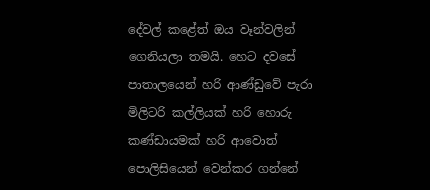දේවල් කළේත් ඔය වෑන්වලින් ගෙනියලා තමයි. හෙට දවසේ පාතාලයෙන් හරි ආණ්ඩුවේ පැරා මිලිටරි කල්ලියක් හරි හොරු කණ්ඩායමක් හරි ආවොත් පොලිසියෙන් වෙන්කර ගන්නේ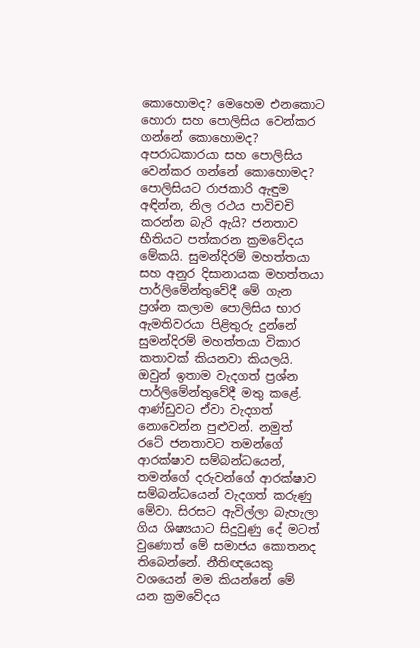කොහොමද? මෙහෙම එනකොට හොරා සහ පොලිසිය වෙන්කර ගන්නේ කොහොමද? අපරාධකාරයා සහ පොලිසිය වෙන්කර ගන්නේ කොහොමද? පොලිසියට රාජකාරි ඇඳුම අඳින්න, නිල රථය පාවිචචි කරන්න බැරි ඇයි? ජනතාව භීතියට පත්කරන ක්‍රමවේදය මේකයි. සුමන්දිරම් මහත්තයා සහ අනුර දිසානායක මහත්තයා පාර්ලිමේන්තුවේදී මේ ගැන ප්‍රශ්න කලාම පොලිසිය භාර ඇමතිවරයා පිළිතුරු දුන්නේ සුමන්දිරම් මහත්තයා විකාර කතාවක් කියනවා කියලයි. ඔවුන් ඉතාම වැදගත් ප්‍රශ්න පාර්ලිමේන්තුවේදී මතු කළේ. ආණ්ඩුවට ඒවා වැදගත් නොවෙන්න පුළුවන්. නමුත් රටේ ජනතාවට තමන්ගේ ආරක්ෂාව සම්බන්ධයෙන්, තමන්ගේ දරුවන්ගේ ආරක්ෂාව සම්බන්ධයෙන් වැදගත් කරුණු මේවා. සිරසට ඇවිල්ලා බැහැලා ගිය ශිෂ්‍යයාට සිදුවුණු දේ මටත් වුණොත් මේ සමාජය කොතනද තිබෙන්නේ. නීතිඥයෙකු වශයෙන් මම කියන්නේ මේ යන ක්‍රමවේදය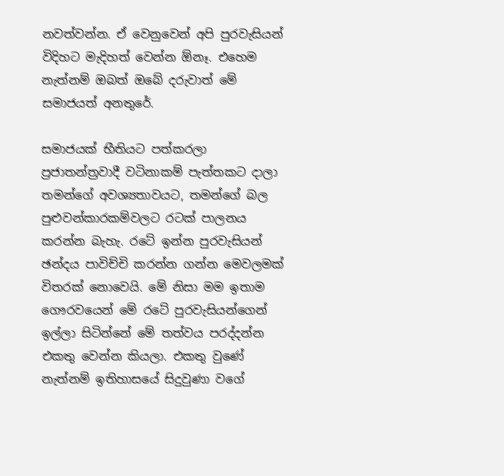නවත්වන්න. ඒ වෙනුවෙන් අපි පුරවැසියන් විදිහට මැදිහත් වෙන්න ඕනෑ. එහෙම නැත්නම් ඔබත් ඔබේ දරුවාත් මේ සමාජයත් අනතුරේ.

සමාජයක් භීතියට පත්කරලා ප්‍රජාතන්ත්‍රවාදී වටිනාකම් පැත්තකට දාලා තමන්ගේ අවශ්‍යතාවයට, තමන්ගේ බල පුළුවන්කාරකම්වලට රටක් පාලනය කරන්න බැහැ. රටේ ඉන්න පුරවැසියන් ඡන්දය පාවිච්චි කරන්න ගන්න මෙවලමක් විතරක් නොවෙයි. මේ නිසා මම ඉතාම ගෞරවයෙන් මේ රටේ පුරවැසියන්ගෙන් ඉල්ලා සිටින්නේ මේ තත්වය පරද්දන්න එකතු වෙන්න කියලා. එකතු වුණේ නැත්නම් ඉතිහාසයේ සිදුවුණා වගේ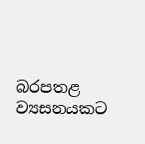බරපතළ ව්‍යසනයකට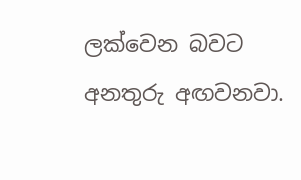ලක්වෙන බවට අනතුරු අඟවනවා.